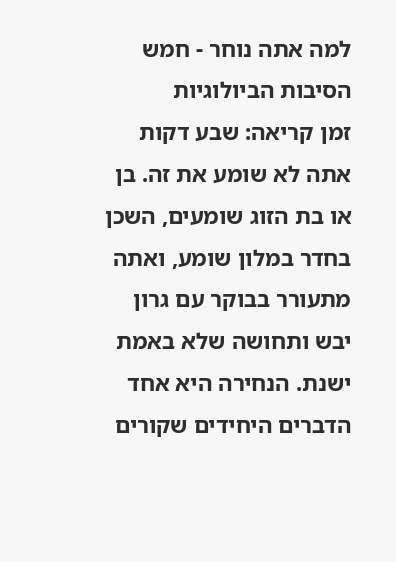למה אתה נוחר - חמש הסיבות הביולוגיות
זמן קריאה: שבע דקות
אתה לא שומע את זה. בן או בת הזוג שומעים, השכן בחדר במלון שומע, ואתה מתעורר בבוקר עם גרון יבש ותחושה שלא באמת ישנת. הנחירה היא אחד הדברים היחידים שקורים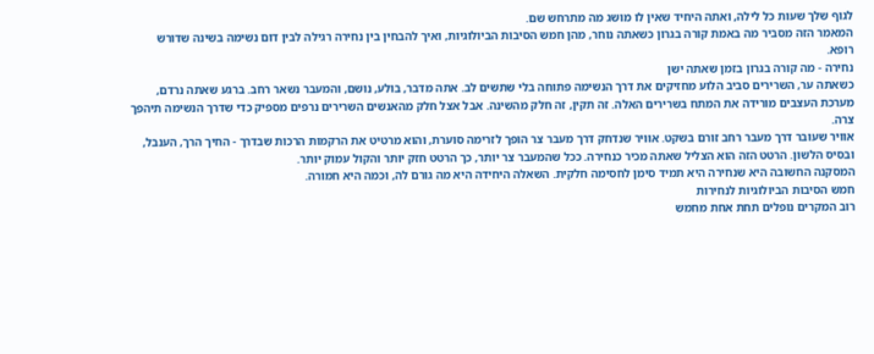לגוף שלך שעות כל לילה, ואתה היחיד שאין לו מושג מה מתרחש שם.
המאמר הזה מסביר מה באמת קורה בגרון כשאתה נוחר, מהן חמש הסיבות הביולוגיות, ואיך להבחין בין נחירה רגילה לבין דום נשימה בשינה שדורש רופא.
נחירה - מה קורה בגרון בזמן שאתה ישן
כשאתה ער, השרירים סביב הלוע מחזיקים את דרך הנשימה פתוחה בלי שתשים לב. אתה מדבר, בולע, נושם, והמעבר נשאר רחב. ברגע שאתה נרדם, מערכת העצבים מורידה את המתח בשרירים האלה. זה תקין, זה חלק מהשינה. אבל אצל חלק מהאנשים השרירים נרפים מספיק כדי שדרך הנשימה תיהפך צרה.
אוויר שעובר דרך מעבר רחב זורם בשקט. אוויר שנדחק דרך מעבר צר הופך לזרימה סוערת, והוא מרטיט את הרקמות הרכות שבדרך - החיך הרך, הענבל, ובסיס הלשון. הרטט הזה הוא הצליל שאתה מכיר כנחירה. ככל שהמעבר צר יותר, כך הרטט חזק יותר והקול עמוק יותר.
המסקנה החשובה היא שנחירה היא תמיד סימן לחסימה חלקית. השאלה היחידה היא מה גורם לה, וכמה היא חמורה.
חמש הסיבות הביולוגיות לנחירות
רוב המקרים נופלים תחת אחת מחמש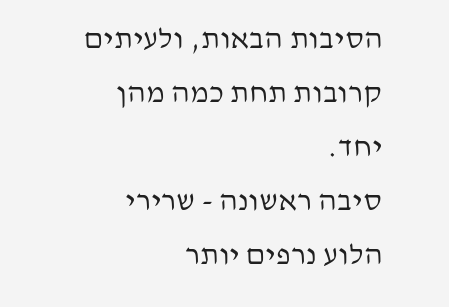הסיבות הבאות, ולעיתים קרובות תחת כמה מהן יחד.
סיבה ראשונה - שרירי הלוע נרפים יותר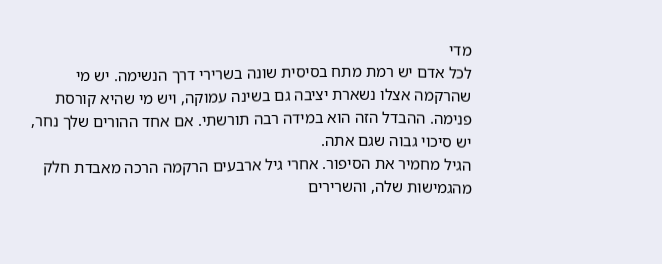מדי
לכל אדם יש רמת מתח בסיסית שונה בשרירי דרך הנשימה. יש מי שהרקמה אצלו נשארת יציבה גם בשינה עמוקה, ויש מי שהיא קורסת פנימה. ההבדל הזה הוא במידה רבה תורשתי. אם אחד ההורים שלך נחר, יש סיכוי גבוה שגם אתה.
הגיל מחמיר את הסיפור. אחרי גיל ארבעים הרקמה הרכה מאבדת חלק מהגמישות שלה, והשרירים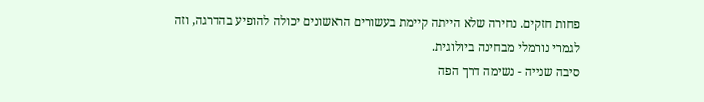פחות חזקים. נחירה שלא הייתה קיימת בעשורים הראשונים יכולה להופיע בהדרגה, וזה לגמרי נורמלי מבחינה ביולוגית.
סיבה שנייה - נשימה דרך הפה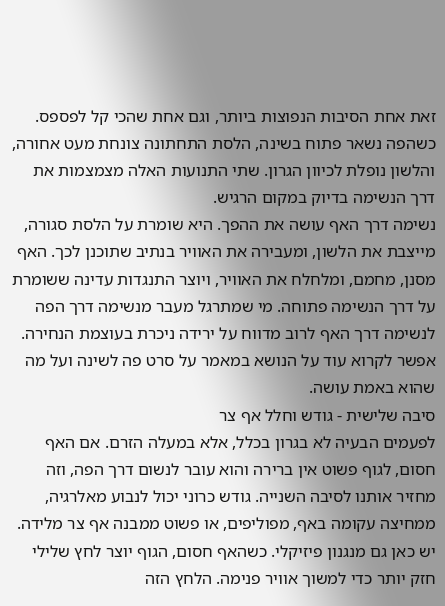זאת אחת הסיבות הנפוצות ביותר, וגם אחת שהכי קל לפספס. כשהפה נשאר פתוח בשינה, הלסת התחתונה צונחת מעט אחורה, והלשון נופלת לכיוון הגרון. שתי התנועות האלה מצמצמות את דרך הנשימה בדיוק במקום הרגיש.
נשימה דרך האף עושה את ההפך. היא שומרת על הלסת סגורה, מייצבת את הלשון, ומעבירה את האוויר בנתיב שתוכנן לכך. האף מסנן, מחמם, ומלחלח את האוויר, ויוצר התנגדות עדינה ששומרת על דרך הנשימה פתוחה. מי שמתרגל מעבר מנשימה דרך הפה לנשימה דרך האף לרוב מדווח על ירידה ניכרת בעוצמת הנחירה. אפשר לקרוא עוד על הנושא במאמר על סרט פה לשינה ועל מה שהוא באמת עושה.
סיבה שלישית - גודש וחלל אף צר
לפעמים הבעיה לא בגרון בכלל, אלא במעלה הזרם. אם האף חסום, לגוף פשוט אין ברירה והוא עובר לנשום דרך הפה, וזה מחזיר אותנו לסיבה השנייה. גודש כרוני יכול לנבוע מאלרגיה, ממחיצה עקומה באף, מפוליפים, או פשוט ממבנה אף צר מלידה.
יש כאן גם מנגנון פיזיקלי. כשהאף חסום, הגוף יוצר לחץ שלילי חזק יותר כדי למשוך אוויר פנימה. הלחץ הזה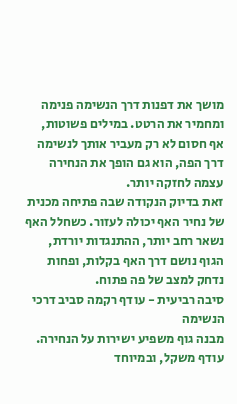מושך את דפנות דרך הנשימה פנימה ומחמיר את הרטט. במילים פשוטות, אף חסום לא רק מעביר אותך לנשימה דרך הפה, הוא גם הופך את הנחירה עצמה לחזקה יותר.
זאת בדיוק הנקודה שבה פתיחה מכנית של נחיר האף יכולה לעזור. כשחלל האף נשאר רחב יותר, ההתנגדות יורדת, הגוף נושם דרך האף בקלות, ופחות נדחק למצב של פה פתוח.
סיבה רביעית - עודף רקמה סביב דרכי הנשימה
מבנה גוף משפיע ישירות על הנחירה. עודף משקל, ובמיוחד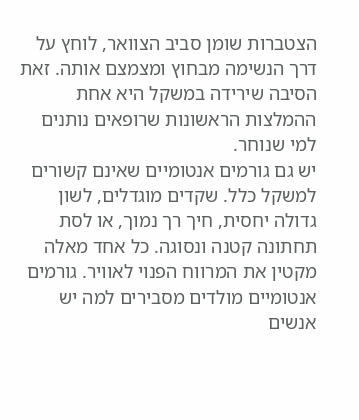הצטברות שומן סביב הצוואר, לוחץ על דרך הנשימה מבחוץ ומצמצם אותה. זאת הסיבה שירידה במשקל היא אחת ההמלצות הראשונות שרופאים נותנים למי שנוחר.
יש גם גורמים אנטומיים שאינם קשורים למשקל כלל. שקדים מוגדלים, לשון גדולה יחסית, חיך רך נמוך, או לסת תחתונה קטנה ונסוגה. כל אחד מאלה מקטין את המרווח הפנוי לאוויר. גורמים אנטומיים מולדים מסבירים למה יש אנשים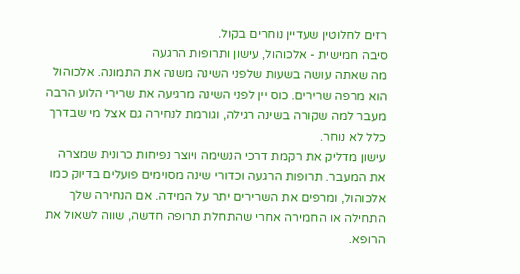רזים לחלוטין שעדיין נוחרים בקול.
סיבה חמישית - אלכוהול, עישון ותרופות הרגעה
מה שאתה עושה בשעות שלפני השינה משנה את התמונה. אלכוהול הוא מרפה שרירים. כוס יין לפני השינה מרגיעה את שרירי הלוע הרבה מעבר למה שקורה בשינה רגילה, וגורמת לנחירה גם אצל מי שבדרך כלל לא נוחר.
עישון מדליק את רקמת דרכי הנשימה ויוצר נפיחות כרונית שמצרה את המעבר. תרופות הרגעה וכדורי שינה מסוימים פועלים בדיוק כמו אלכוהול, ומרפים את השרירים יתר על המידה. אם הנחירה שלך התחילה או החמירה אחרי שהתחלת תרופה חדשה, שווה לשאול את הרופא.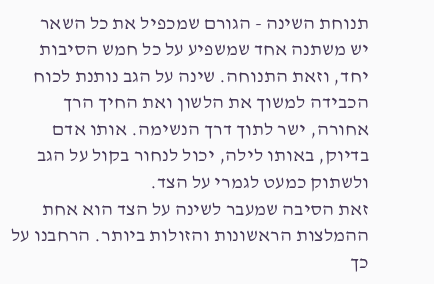תנוחת השינה - הגורם שמכפיל את כל השאר
יש משתנה אחד שמשפיע על כל חמש הסיבות יחד, וזאת התנוחה. שינה על הגב נותנת לכוח הכבידה למשוך את הלשון ואת החיך הרך אחורה, ישר לתוך דרך הנשימה. אותו אדם בדיוק, באותו לילה, יכול לנחור בקול על הגב ולשתוק כמעט לגמרי על הצד.
זאת הסיבה שמעבר לשינה על הצד הוא אחת ההמלצות הראשונות והזולות ביותר. הרחבנו על כך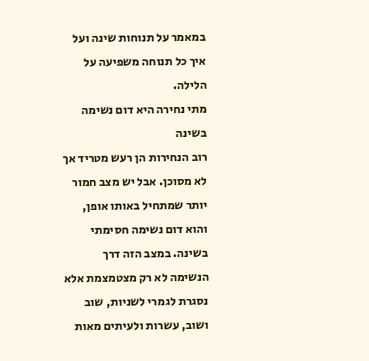במאמר על תנוחות שינה ועל איך כל תנוחה משפיעה על הלילה.
מתי נחירה היא דום נשימה בשינה
רוב הנחירות הן רעש מטריד אך לא מסוכן. אבל יש מצב חמור יותר שמתחיל באותו אופן, והוא דום נשימה חסימתי בשינה. במצב הזה דרך הנשימה לא רק מצטמצמת אלא נסגרת לגמרי לשניות, שוב ושוב, עשרות ולעיתים מאות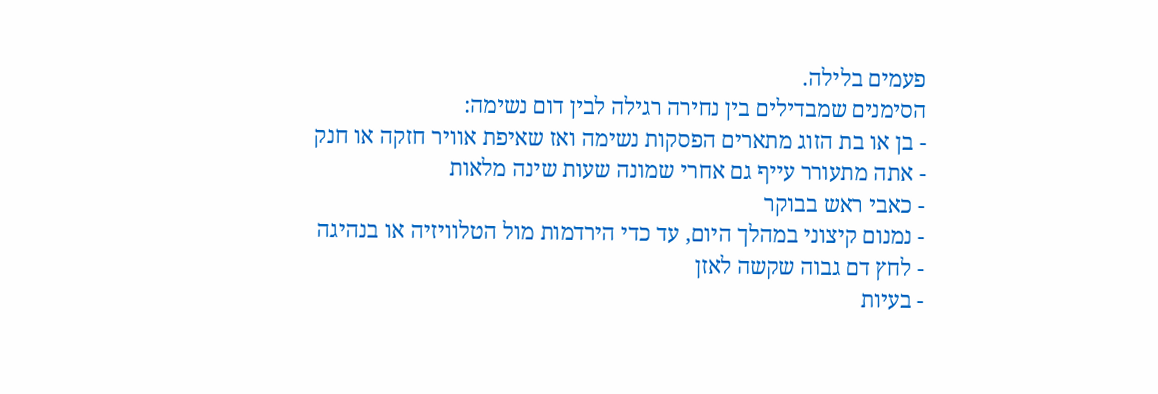פעמים בלילה.
הסימנים שמבדילים בין נחירה רגילה לבין דום נשימה:
- בן או בת הזוג מתארים הפסקות נשימה ואז שאיפת אוויר חזקה או חנק
- אתה מתעורר עייף גם אחרי שמונה שעות שינה מלאות
- כאבי ראש בבוקר
- נמנום קיצוני במהלך היום, עד כדי הירדמות מול הטלוויזיה או בנהיגה
- לחץ דם גבוה שקשה לאזן
- בעיות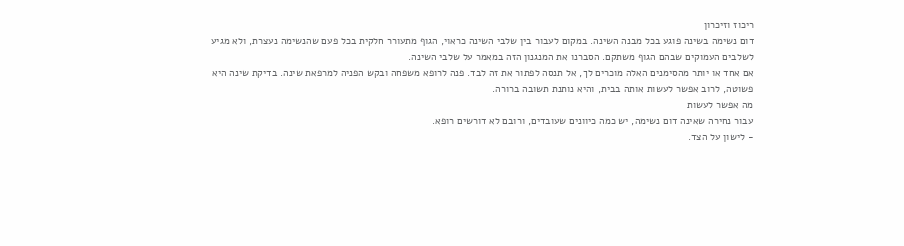ריכוז וזיכרון
דום נשימה בשינה פוגע בכל מבנה השינה. במקום לעבור בין שלבי השינה כראוי, הגוף מתעורר חלקית בכל פעם שהנשימה נעצרת, ולא מגיע לשלבים העמוקים שבהם הגוף משתקם. הסברנו את המנגנון הזה במאמר על שלבי השינה.
אם אחד או יותר מהסימנים האלה מוכרים לך, אל תנסה לפתור את זה לבד. פנה לרופא משפחה ובקש הפניה למרפאת שינה. בדיקת שינה היא פשוטה, לרוב אפשר לעשות אותה בבית, והיא נותנת תשובה ברורה.
מה אפשר לעשות
עבור נחירה שאינה דום נשימה, יש כמה כיוונים שעובדים, ורובם לא דורשים רופא.
- לישון על הצד.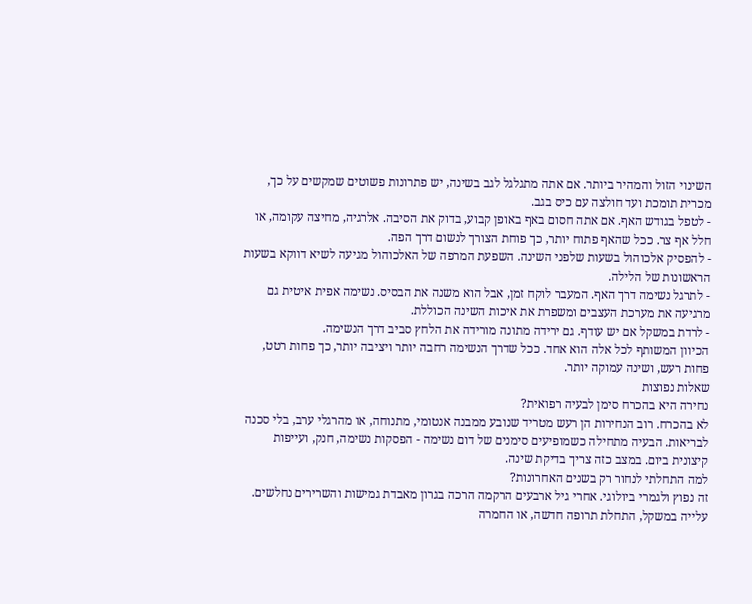השינוי הזול והמהיר ביותר. אם אתה מתגלגל לגב בשינה, יש פתרונות פשוטים שמקשים על כך, מכרית תומכת ועד חולצה עם כיס בגב.
- לטפל בגודש האף. אם אתה חסום באף באופן קבוע, בדוק את הסיבה. אלרגיה, מחיצה עקומה, או חלל אף צר. ככל שהאף פתוח יותר, כך פוחת הצורך לנשום דרך הפה.
- להפסיק אלכוהול בשעות שלפני השינה. השפעת המרפה של האלכוהול מגיעה לשיא דווקא בשעות הראשונות של הלילה.
- לתרגל נשימה דרך האף. המעבר לוקח זמן, אבל הוא משנה את הבסיס. נשימה אפית איטית גם מרגיעה את מערכת העצבים ומשפרת את איכות השינה הכוללת.
- לרדת במשקל אם יש עודף. גם ירידה מתונה מורידה את הלחץ סביב דרך הנשימה.
הכיוון המשותף לכל אלה הוא אחד. ככל שדרך הנשימה רחבה יותר ויציבה יותר, כך פחות רטט, פחות רעש, ושינה עמוקה יותר.
שאלות נפוצות
נחירה היא בהכרח סימן לבעיה רפואית?
לא בהכרח. רוב הנחירות הן רעש מטריד שנובע ממבנה אנטומי, מתנוחה, או מהרגלי ערב, בלי סכנה לבריאות. הבעיה מתחילה כשמופיעים סימנים של דום נשימה - הפסקות נשימה, חנק, ועייפות קיצונית ביום. במצב כזה צריך בדיקת שינה.
למה התחלתי לנחור רק בשנים האחרונות?
זה נפוץ ולגמרי ביולוגי. אחרי גיל ארבעים הרקמה הרכה בגרון מאבדת גמישות והשרירים נחלשים. עלייה במשקל, התחלת תרופה חדשה, או החמרה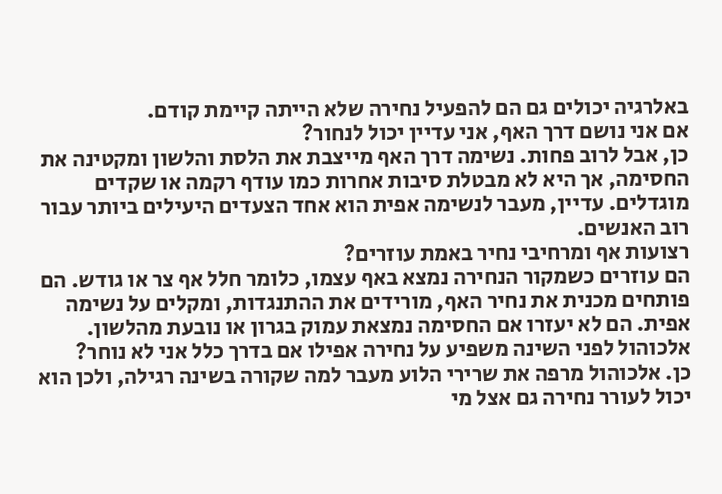באלרגיה יכולים גם הם להפעיל נחירה שלא הייתה קיימת קודם.
אם אני נושם דרך האף, אני עדיין יכול לנחור?
כן, אבל לרוב פחות. נשימה דרך האף מייצבת את הלסת והלשון ומקטינה את החסימה, אך היא לא מבטלת סיבות אחרות כמו עודף רקמה או שקדים מוגדלים. עדיין, מעבר לנשימה אפית הוא אחד הצעדים היעילים ביותר עבור רוב האנשים.
רצועות אף ומרחיבי נחיר באמת עוזרים?
הם עוזרים כשמקור הנחירה נמצא באף עצמו, כלומר חלל אף צר או גודש. הם פותחים מכנית את נחיר האף, מורידים את ההתנגדות, ומקלים על נשימה אפית. הם לא יעזרו אם החסימה נמצאת עמוק בגרון או נובעת מהלשון.
אלכוהול לפני השינה משפיע על נחירה אפילו אם בדרך כלל אני לא נוחר?
כן. אלכוהול מרפה את שרירי הלוע מעבר למה שקורה בשינה רגילה, ולכן הוא יכול לעורר נחירה גם אצל מי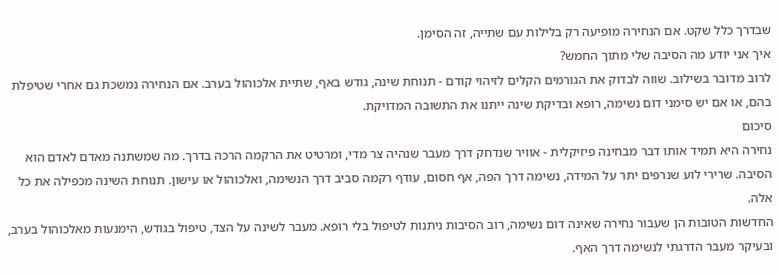שבדרך כלל שקט. אם הנחירה מופיעה רק בלילות עם שתייה, זה הסימן.
איך אני יודע מה הסיבה שלי מתוך החמש?
לרוב מדובר בשילוב. שווה לבדוק את הגורמים הקלים לזיהוי קודם - תנוחת שינה, גודש באף, שתיית אלכוהול בערב. אם הנחירה נמשכת גם אחרי שטיפלת בהם, או אם יש סימני דום נשימה, רופא ובדיקת שינה ייתנו את התשובה המדויקת.
סיכום
נחירה היא תמיד אותו דבר מבחינה פיזיקלית - אוויר שנדחק דרך מעבר שנהיה צר מדי, ומרטיט את הרקמה הרכה בדרך. מה שמשתנה מאדם לאדם הוא הסיבה. שרירי לוע שנרפים יתר על המידה, נשימה דרך הפה, אף חסום, עודף רקמה סביב דרך הנשימה, ואלכוהול או עישון. תנוחת השינה מכפילה את כל אלה.
החדשות הטובות הן שעבור נחירה שאינה דום נשימה, רוב הסיבות ניתנות לטיפול בלי רופא. מעבר לשינה על הצד, טיפול בגודש, הימנעות מאלכוהול בערב, ובעיקר מעבר הדרגתי לנשימה דרך האף.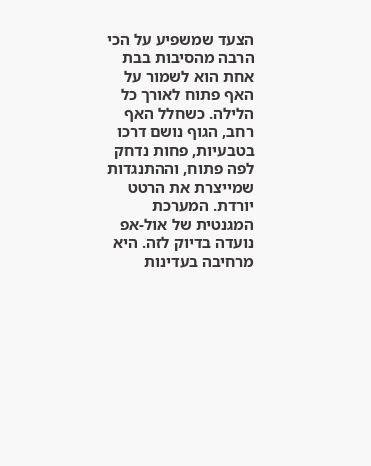הצעד שמשפיע על הכי הרבה מהסיבות בבת אחת הוא לשמור על האף פתוח לאורך כל הלילה. כשחלל האף רחב, הגוף נושם דרכו בטבעיות, פחות נדחק לפה פתוח, וההתנגדות שמייצרת את הרטט יורדת. המערכת המגנטית של אול-אפ נועדה בדיוק לזה. היא מרחיבה בעדינות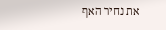את נחיר האף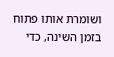ושומרת אותו פתוח בזמן השינה, כדי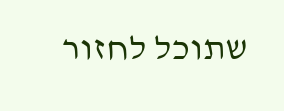שתוכל לחזור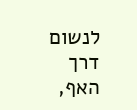לנשום דרך האף,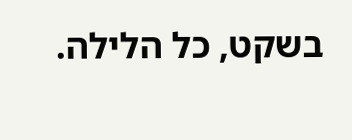בשקט, כל הלילה.